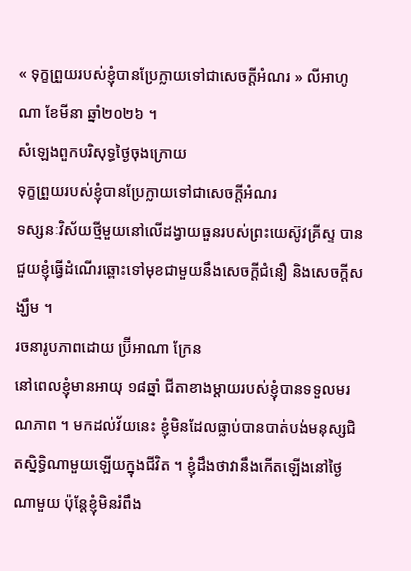« ទុក្ខព្រួយរបស់ខ្ញុំបានប្រែក្លាយទៅជាសេចក្តីអំណរ » លីអាហូណា ខែមីនា ឆ្នាំ២០២៦ ។
សំឡេងពួកបរិសុទ្ធថ្ងៃចុងក្រោយ
ទុក្ខព្រួយរបស់ខ្ញុំបានប្រែក្លាយទៅជាសេចក្តីអំណរ
ទស្សនៈវិស័យថ្មីមួយនៅលើដង្វាយធួនរបស់ព្រះយេស៊ូវគ្រីស្ទ បានជួយខ្ញុំធ្វើដំណើរឆ្ពោះទៅមុខជាមួយនឹងសេចក្តីជំនឿ និងសេចក្តីសង្ឃឹម ។
រចនារូបភាពដោយ ប្រ៊ីអាណា ក្រែន
នៅពេលខ្ញុំមានអាយុ ១៨ឆ្នាំ ជីតាខាងម្តាយរបស់ខ្ញុំបានទទួលមរណភាព ។ មកដល់វ័យនេះ ខ្ញុំមិនដែលធ្លាប់បានបាត់បង់មនុស្សជិតស្និទ្ធិណាមួយឡើយក្នុងជីវិត ។ ខ្ញុំដឹងថាវានឹងកើតឡើងនៅថ្ងៃណាមួយ ប៉ុន្តែខ្ញុំមិនរំពឹង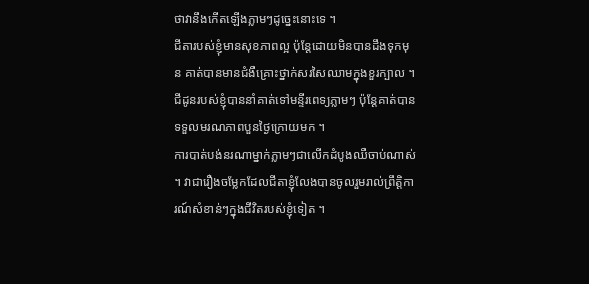ថាវានឹងកើតឡើងភ្លាមៗដូច្នេះនោះទេ ។
ជីតារបស់ខ្ញុំមានសុខភាពល្អ ប៉ុន្តែដោយមិនបានដឹងទុកមុន គាត់បានមានជំងឺគ្រោះថ្នាក់សរសៃឈាមក្នុងខួរក្បាល ។ ជីដូនរបស់ខ្ញុំបាននាំគាត់ទៅមន្ទីរពេទ្យភ្លាមៗ ប៉ុន្តែគាត់បានទទួលមរណភាពបួនថ្ងៃក្រោយមក ។
ការបាត់បង់នរណាម្នាក់ភ្លាមៗជាលើកដំបូងឈឺចាប់ណាស់ ។ វាជារឿងចម្លែកដែលជីតាខ្ញុំលែងបានចូលរួមរាល់ព្រឹត្តិការណ៍សំខាន់ៗក្នុងជីវិតរបស់ខ្ញុំទៀត ។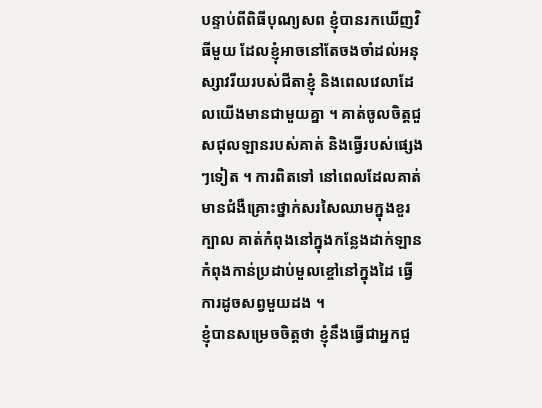បន្ទាប់ពីពិធីបុណ្យសព ខ្ញុំបានរកឃើញវិធីមួយ ដែលខ្ញុំអាចនៅតែចងចាំដល់អនុស្សាវរីយរបស់ជីតាខ្ញុំ និងពេលវេលាដែលយើងមានជាមួយគ្នា ។ គាត់ចូលចិត្តជួសជុលឡានរបស់គាត់ និងធ្វើរបស់ផ្សេងៗទៀត ។ ការពិតទៅ នៅពេលដែលគាត់មានជំងឺគ្រោះថ្នាក់សរសៃឈាមក្នុងខួរក្បាល គាត់កំពុងនៅក្នុងកន្លែងដាក់ឡានកំពុងកាន់ប្រដាប់មួលខ្ចៅនៅក្នុងដៃ ធ្វើការដូចសព្វមួយដង ។
ខ្ញុំបានសម្រេចចិត្តថា ខ្ញុំនឹងធ្វើជាអ្នកជួ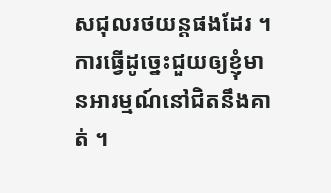សជុលរថយន្តផងដែរ ។ ការធ្វើដូច្នេះជួយឲ្យខ្ញុំមានអារម្មណ៍នៅជិតនឹងគាត់ ។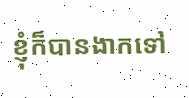ខ្ញុំក៏បានងាកទៅ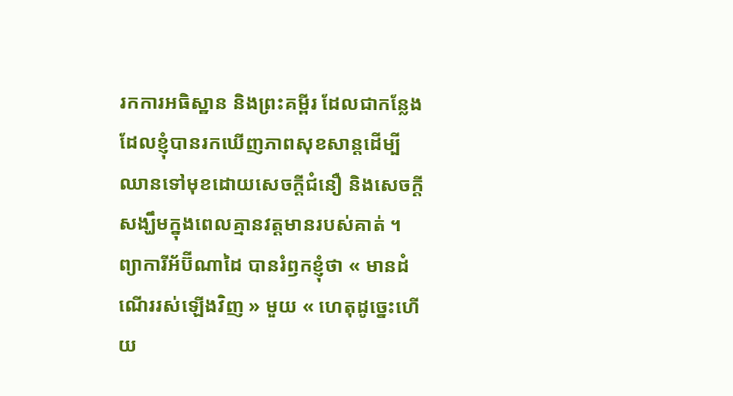រកការអធិស្ឋាន និងព្រះគម្ពីរ ដែលជាកន្លែងដែលខ្ញុំបានរកឃើញភាពសុខសាន្តដើម្បីឈានទៅមុខដោយសេចក្ដីជំនឿ និងសេចក្ដីសង្ឃឹមក្នុងពេលគ្មានវត្តមានរបស់គាត់ ។
ព្យាការីអ័ប៊ីណាដៃ បានរំឭកខ្ញុំថា « មានដំណើររស់ឡើងវិញ » មួយ « ហេតុដូច្នេះហើយ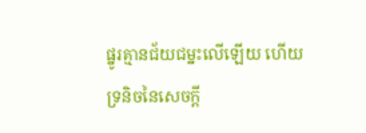ផ្នូរគ្មានជ័យជម្នះលើឡើយ ហើយទ្រនិចនៃសេចក្ដី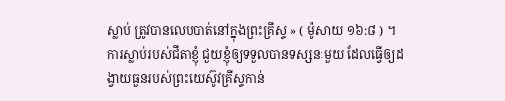ស្លាប់ ត្រូវបានលេបបាត់នៅក្នុងព្រះគ្រីស្ទ » ( ម៉ូសាយ ១៦:៨ ) ។
ការស្លាប់របស់ជីតាខ្ញុំ ជួយខ្ញុំឲ្យទទួលបានទស្សនៈមួយ ដែលធ្វើឲ្យដង្វាយធួនរបស់ព្រះយេស៊ូវគ្រីស្ទកាន់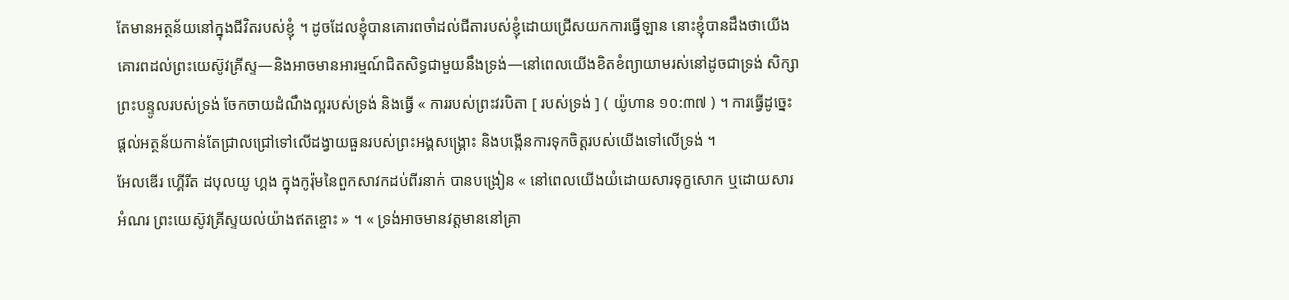តែមានអត្ថន័យនៅក្នុងជីវិតរបស់ខ្ញុំ ។ ដូចដែលខ្ញុំបានគោរពចាំដល់ជីតារបស់ខ្ញុំដោយជ្រើសយកការធ្វើឡាន នោះខ្ញុំបានដឹងថាយើងគោរពដល់ព្រះយេស៊ូវគ្រីស្ទ—និងអាចមានអារម្មណ៍ជិតសិទ្ធជាមួយនឹងទ្រង់—នៅពេលយើងខិតខំព្យាយាមរស់នៅដូចជាទ្រង់ សិក្សាព្រះបន្ទូលរបស់ទ្រង់ ចែកចាយដំណឹងល្អរបស់ទ្រង់ និងធ្វើ « ការរបស់ព្រះវរបិតា [ របស់ទ្រង់ ] ( យ៉ូហាន ១០:៣៧ ) ។ ការធ្វើដូច្នេះផ្តល់អត្ថន័យកាន់តែជ្រាលជ្រៅទៅលើដង្វាយធួនរបស់ព្រះអង្គសង្គ្រោះ និងបង្កើនការទុកចិត្តរបស់យើងទៅលើទ្រង់ ។
អែលឌើរ ហ្គើរីត ដបុលយូ ហ្គង ក្នុងកូរ៉ុមនៃពួកសាវកដប់ពីរនាក់ បានបង្រៀន « នៅពេលយើងយំដោយសារទុក្ខសោក ឬដោយសារអំណរ ព្រះយេស៊ូវគ្រីស្ទយល់យ៉ាងឥតខ្ចោះ » ។ « ទ្រង់អាចមានវត្តមាននៅគ្រា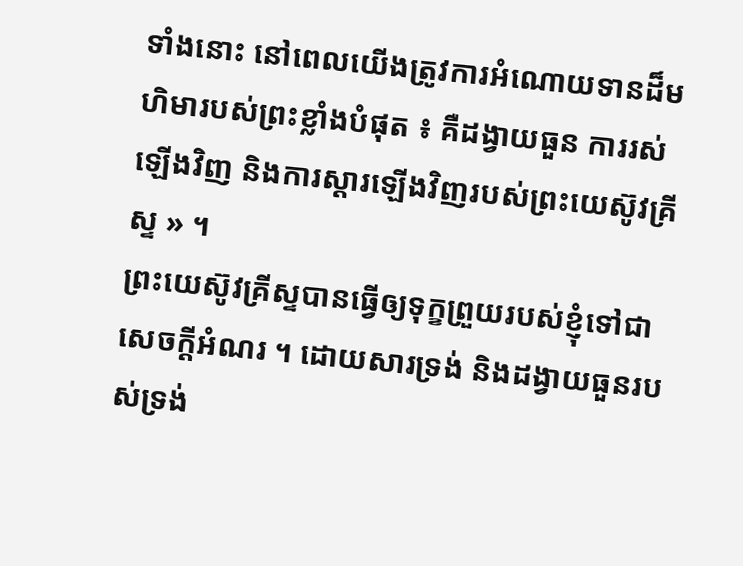ទាំងនោះ នៅពេលយើងត្រូវការអំណោយទានដ៏មហិមារបស់ព្រះខ្លាំងបំផុត ៖ គឺដង្វាយធួន ការរស់ឡើងវិញ និងការស្ដារឡើងវិញរបស់ព្រះយេស៊ូវគ្រីស្ទ » ។
ព្រះយេស៊ូវគ្រីស្ទបានធ្វើឲ្យទុក្ខព្រួយរបស់ខ្ញុំទៅជាសេចក្តីអំណរ ។ ដោយសារទ្រង់ និងដង្វាយធួនរបស់ទ្រង់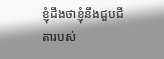ខ្ញុំដឹងថាខ្ញុំនឹងជួបជីតារបស់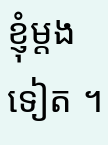ខ្ញុំម្តងទៀត ។